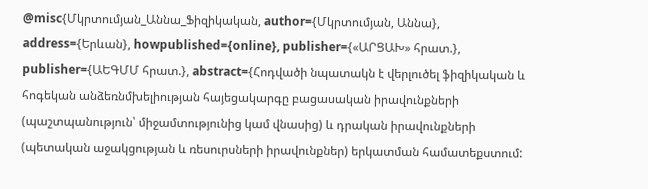@misc{Մկրտումյան_Աննա_Ֆիզիկական, author={Մկրտումյան, Աննա}, address={Երևան}, howpublished={online}, publisher={«ԱՐՑԱԽ» հրատ.}, publisher={ԱԵԳՄՄ հրատ.}, abstract={Հոդվածի նպատակն է վերլուծել ֆիզիկական և հոգեկան անձեռնմխելիության հայեցակարգը բացասական իրավունքների (պաշտպանություն՝ միջամտությունից կամ վնասից) և դրական իրավունքների (պետական աջակցության և ռեսուրսների իրավունքներ) երկատման համատեքստում: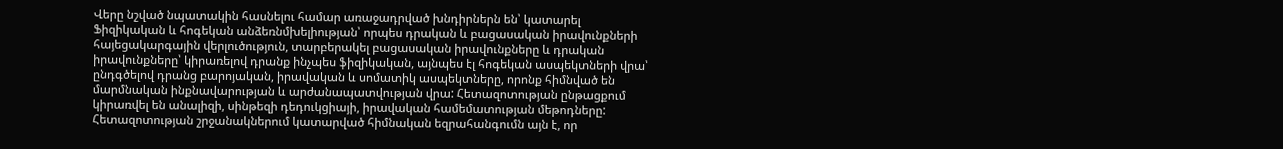Վերը նշված նպատակին հասնելու համար առաջադրված խնդիրներն են՝ կատարել Ֆիզիկական և հոգեկան անձեռնմխելիության՝ որպես դրական և բացասական իրավունքների հայեցակարգային վերլուծություն, տարբերակել բացասական իրավունքները և դրական իրավունքները՝ կիրառելով դրանք ինչպես ֆիզիկական, այնպես էլ հոգեկան ասպեկտների վրա՝ ընդգծելով դրանց բարոյական, իրավական և սոմատիկ ասպեկտները, որոնք հիմնված են մարմնական ինքնավարության և արժանապատվության վրա: Հետազոտության ընթացքում կիրառվել են անալիզի, սինթեզի դեդուկցիայի, իրավական համեմատության մեթոդները: Հետազոտության շրջանակներում կատարված հիմնական եզրահանգումն այն է, որ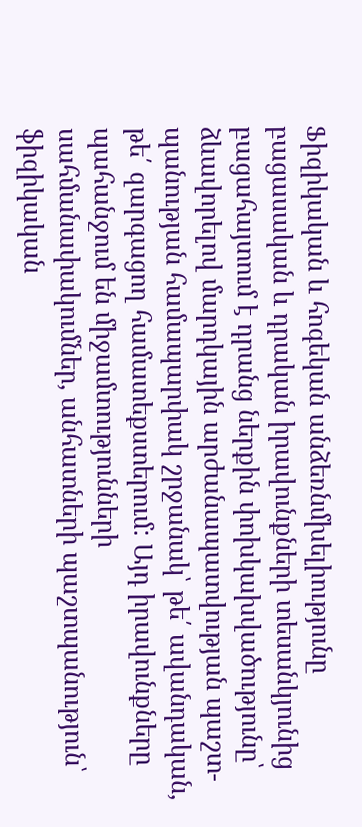Ֆիզիկական և հոգեկան անձեռնմխելիությունը բացասական և դրական իրավունքների տեսանկյունից բացահայտում է դրանց ներքին փոխկախվածությունը՝ ձևավորելով մարդկային արժանապատվության պաշտ- պանության համապարփակ շրջանակ՝ թե՛ ավանդական, թե՛ զարգացող համատեքստերում: Այդ իրավունքները պահանջում են միջամտությունների սահմանափակումներ, անհատների պաշտպանություն՝ ֆիզիկական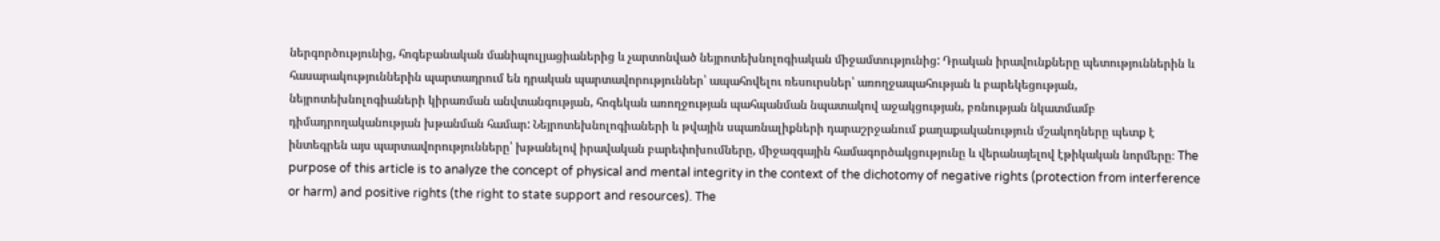ներգործությունից, հոգեբանական մանիպուլյացիաներից և չարտոնված նեյրոտեխնոլոգիական միջամտությունից: Դրական իրավունքները պետություններին և հասարակություններին պարտադրում են դրական պարտավորություններ՝ ապահովելու ռեսուրսներ՝ առողջապահության և բարեկեցության, նեյրոտեխնոլոգիաների կիրառման անվտանգության, հոգեկան առողջության պահպանման նպատակով աջակցության, բռնության նկատմամբ դիմադրողականության խթանման համար: Նեյրոտեխնոլոգիաների և թվային սպառնալիքների դարաշրջանում քաղաքականություն մշակողները պետք է ինտեգրեն այս պարտավորությունները՝ խթանելով իրավական բարեփոխումները, միջազգային համագործակցությունը և վերանայելով էթիկական նորմերը։ The purpose of this article is to analyze the concept of physical and mental integrity in the context of the dichotomy of negative rights (protection from interference or harm) and positive rights (the right to state support and resources). The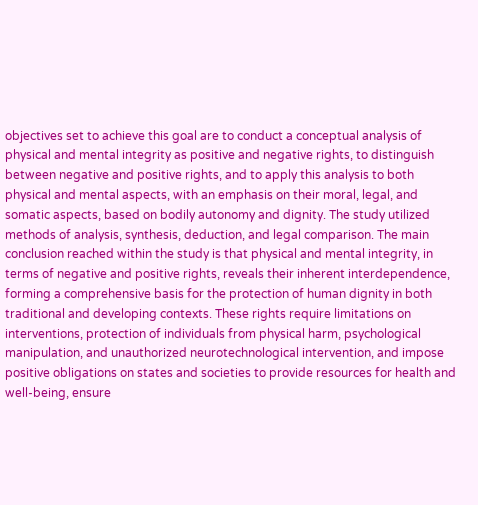objectives set to achieve this goal are to conduct a conceptual analysis of physical and mental integrity as positive and negative rights, to distinguish between negative and positive rights, and to apply this analysis to both physical and mental aspects, with an emphasis on their moral, legal, and somatic aspects, based on bodily autonomy and dignity. The study utilized methods of analysis, synthesis, deduction, and legal comparison. The main conclusion reached within the study is that physical and mental integrity, in terms of negative and positive rights, reveals their inherent interdependence, forming a comprehensive basis for the protection of human dignity in both traditional and developing contexts. These rights require limitations on interventions, protection of individuals from physical harm, psychological manipulation, and unauthorized neurotechnological intervention, and impose positive obligations on states and societies to provide resources for health and well-being, ensure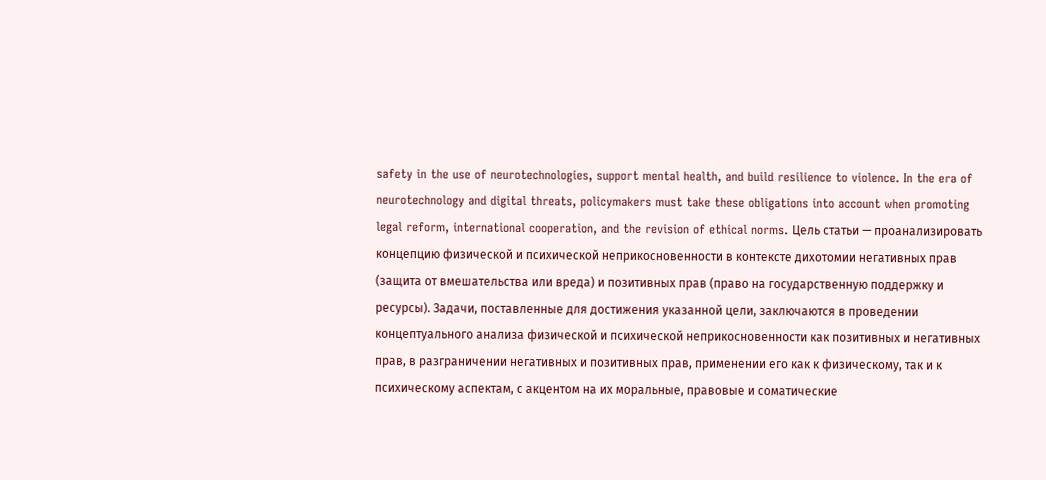safety in the use of neurotechnologies, support mental health, and build resilience to violence. In the era of neurotechnology and digital threats, policymakers must take these obligations into account when promoting legal reform, international cooperation, and the revision of ethical norms. Цель статьи — проанализировать концепцию физической и психической неприкосновенности в контексте дихотомии негативных прав (защита от вмешательства или вреда) и позитивных прав (право на государственную поддержку и ресурсы). Задачи, поставленные для достижения указанной цели, заключаются в проведении концептуального анализа физической и психической неприкосновенности как позитивных и негативных прав, в разграничении негативных и позитивных прав, применении его как к физическому, так и к психическому аспектам, с акцентом на их моральные, правовые и соматические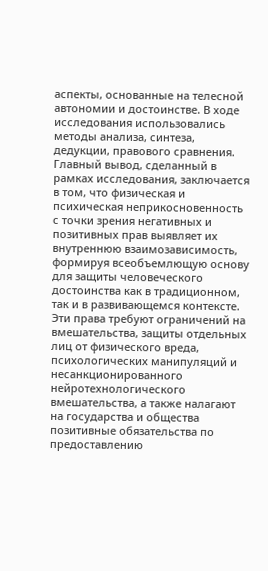аспекты, основанные на телесной автономии и достоинстве. В ходе исследования использовались методы анализа, синтеза, дедукции, правового сравнения. Главный вывод, сделанный в рамках исследования, заключается в том, что физическая и психическая неприкосновенность с точки зрения негативных и позитивных прав выявляет их внутреннюю взаимозависимость, формируя всеобъемлющую основу для защиты человеческого достоинства как в традиционном, так и в развивающемся контексте. Эти права требуют ограничений на вмешательства, защиты отдельных лиц от физического вреда, психологических манипуляций и несанкционированного нейротехнологического вмешательства, а также налагают на государства и общества позитивные обязательства по предоставлению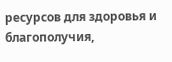ресурсов для здоровья и благополучия,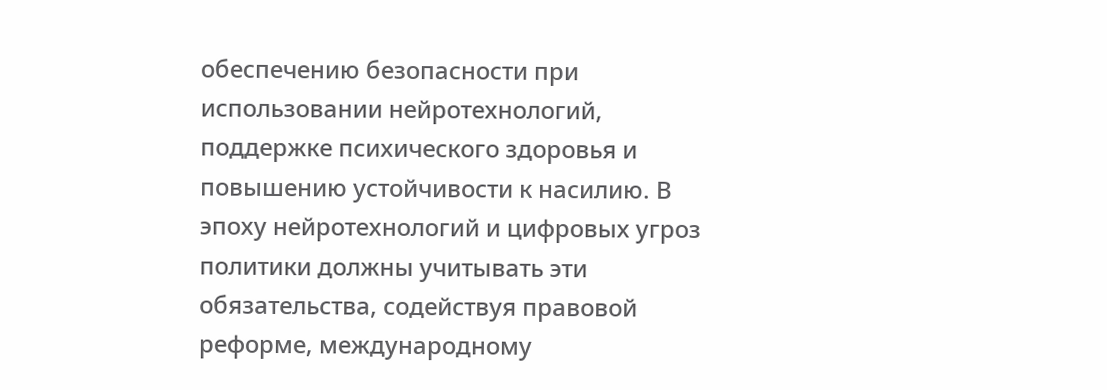обеспечению безопасности при использовании нейротехнологий, поддержке психического здоровья и повышению устойчивости к насилию. В эпоху нейротехнологий и цифровых угроз политики должны учитывать эти обязательства, содействуя правовой реформе, международному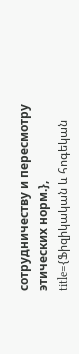сотрудничеству и пересмотру этических норм.}, title={Ֆիզիկական և հոգեկան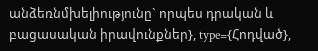անձեռնմխելիությունը` որպես դրական և բացասական իրավունքներ}, type={Հոդված},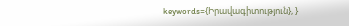keywords={Իրավագիտություն}, }